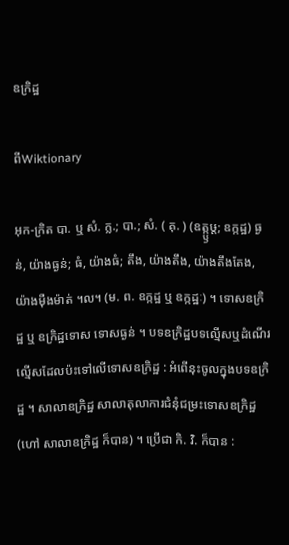ឧក្រិដ្ឋ

ពីWiktionary

អុក-ក្រិត បា. ឬ សំ. ក្ល.; បា.; សំ. ( គុ. ) (ឧត្ក្ឫឞ្ត; ឧក្កដ្ឋ) ធ្ងន់, យ៉ាងធ្ងន់; ធំ, យ៉ាងធំ; តឹង, យ៉ាងតឹង, យ៉ាងតឹងតែង, យ៉ាងម៉ឺងម៉ាត់ ។ល។ (ម. ព. ឧក្កដ្ឋ ឬ ឧក្កដ្ឋៈ) ។ ទោសឧក្រិដ្ឋ ឬ ឧក្រិដ្ឋទោស ទោសធ្ងន់ ។ បទឧក្រិដ្ឋបទល្មើសឬដំណើរល្មើសដែលប៉ះទៅលើទោសឧក្រិដ្ឋ : អំពើនុះចូលក្នុងបទឧក្រិដ្ឋ ។ សាលាឧក្រិដ្ឋ សាលាតុលាការជំនុំជម្រះទោសឧក្រិដ្ឋ (ហៅ សាលាឧក្រិដ្ឋ ក៏បាន) ។ ប្រើជា កិ. វិ. ក៏បាន :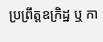ប្រព្រឹត្តឧក្រិដ្ឋ ឬ កា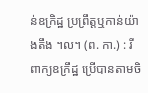ន់ឧក្រិដ្ឋ ប្រព្រឹត្តឬកាន់យ៉ាងតឹង ។ល។ (ព. កា.) : រីពាក្យឧក្រឹដ្ឋ ប្រើបានតាមចិ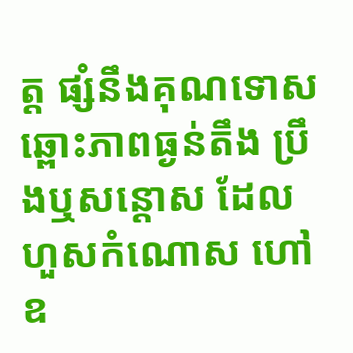ត្ត ផ្សំនឹងគុណទោស ឆ្ពោះភាពធ្ងន់តឹង ប្រឹងឬសន្តោស ដែលហួសកំណោស ហៅឧ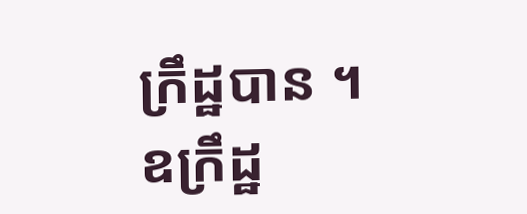ក្រឹដ្ឋបាន ។ ឧក្រឹដ្ឋ